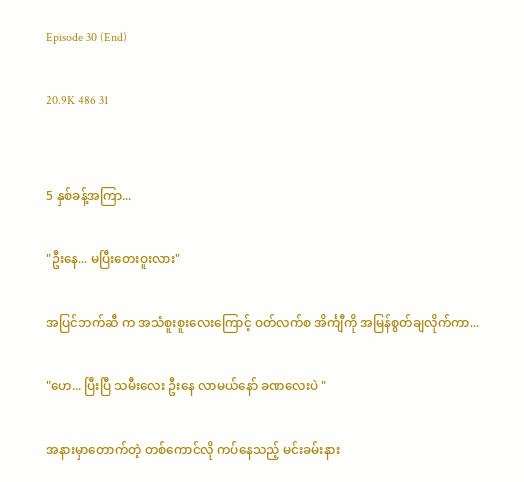Episode 30 (End)

20.9K 486 31


5 နှစ်ခန့်အကြာ...

"ဦးနေ... မပြီးတေးဝူးလား"

အပြင်ဘက်ဆီ က အသံစူးစူးလေးကြောင့် ဝတ်လက်စ အိင်္ကျီကို အမြန်စွတ်ချလိုက်ကာ...

"ဟေ... ပြီးပြီ သမီးလေး ဦးနေ လာမယ်နော် ခဏလေးပဲ "

အနားမှာတောက်တဲ့ တစ်ကောင်လို ကပ်နေသည့် မင်းခမ်းနား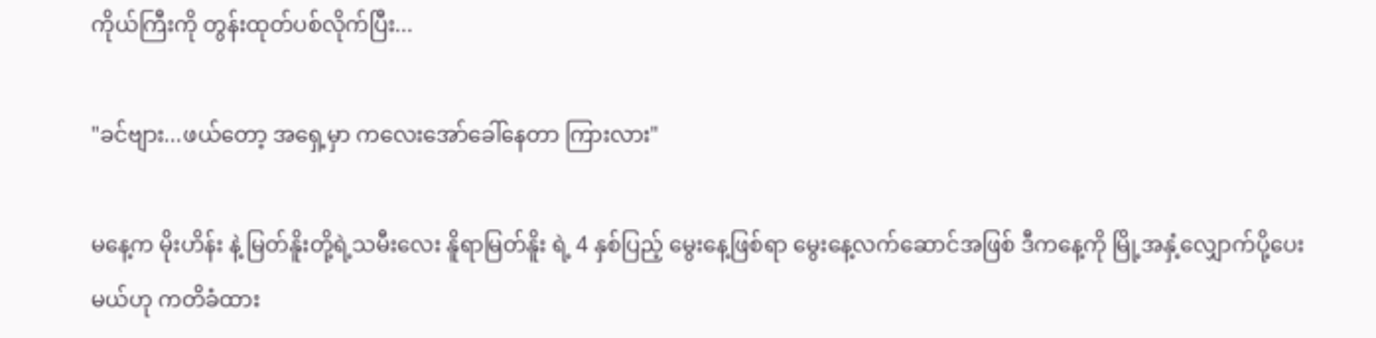ကိုယ်ကြီးကို တွန်းထုတ်ပစ်လိုက်ပြီး...

"ခင်ဗျား...ဖယ်တော့ အရှေ့မှာ ကလေးအော်ခေါ်နေတာ ကြားလား"

မနေ့က မိုးဟိန်း နဲ့ မြတ်နိူးတို့ရဲ့သမီးလေး နိူရာမြတ်နိူး ရဲ့ 4 နှစ်ပြည့် မွေးနေ့ဖြစ်ရာ မွေးနေ့လက်ဆောင်အဖြစ် ဒီကနေ့ကို မြို့အနှံ့လျှောက်ပို့ပေးမယ်ဟု ကတိခံထား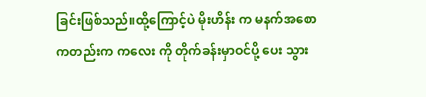ခြင်းဖြစ်သည်။ထို့ကြောင့်ပဲ မိုးဟိန်း က မနက်အစောကတည်းက ကလေး ကို တိုက်ခန်းမှာဝင်ပို့ ပေး သွား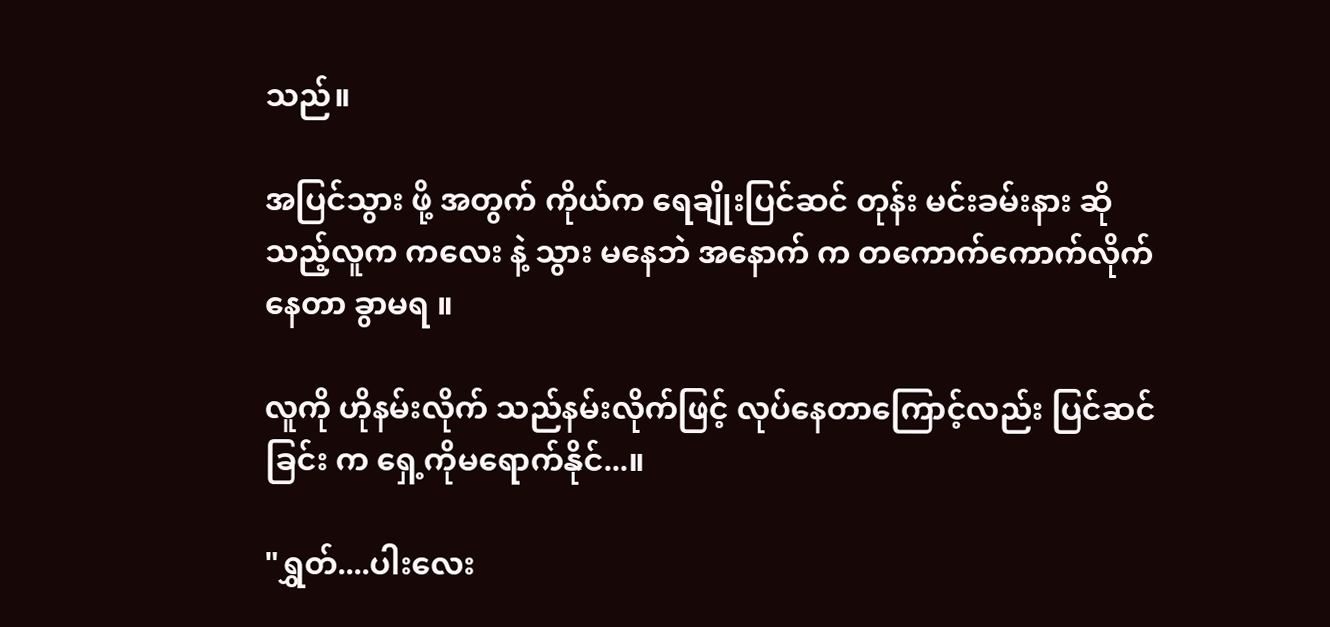သည်။

အပြင်သွား ဖို့ အတွက် ကိုယ်က ရေချိုးပြင်ဆင် တုန်း မင်းခမ်းနား ဆိုသည့်လူက ကလေး နဲ့ သွား မနေဘဲ အနောက် က တကောက်ကောက်လိုက်နေတာ ခွာမရ ။

လူကို ဟိုနမ်းလိုက် သည်နမ်းလိုက်ဖြင့် လုပ်နေတာကြောင့်လည်း ပြင်ဆင်ခြင်း က ရှေ့ကိုမရောက်နိုင်...။

"ရွှတ်....ပါးလေး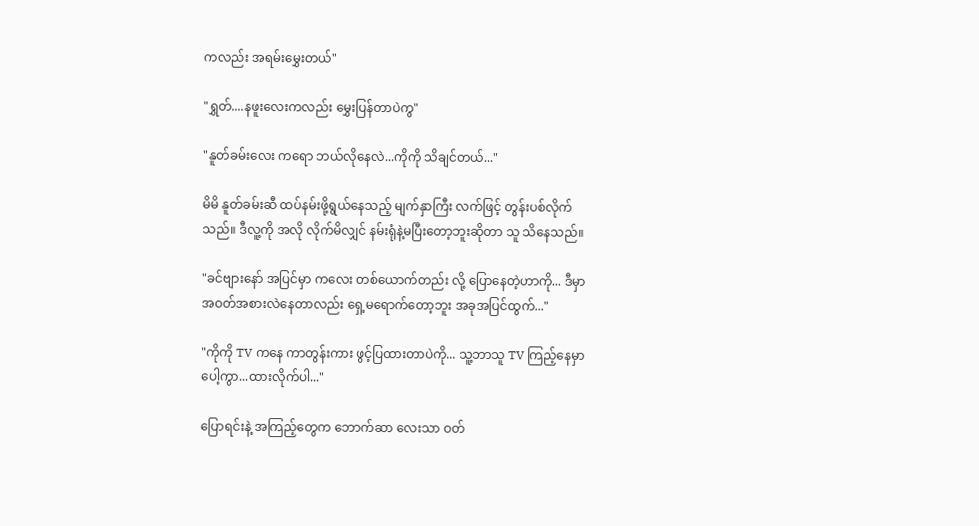ကလည်း အရမ်းမွှေးတယ်"

"ရွှတ်....နဖူးလေးကလည်း မွှေးပြန်တာပဲကွ"

"နူတ်ခမ်းလေး ကရော ဘယ်လိုနေလဲ...ကိုကို သိချင်တယ်..."

မိမိ နူတ်ခမ်းဆီ ထပ်နမ်းဖို့ရွယ်နေသည့် မျက်နှာကြီး လက်ဖြင့် တွန်းပစ်လိုက်သည်။ ဒီလူ့ကို အလို လိုက်မိလျှင် နမ်းရုံနဲ့မပြီးတော့ဘူးဆိုတာ သူ သိနေသည်။

"ခင်ဗျားနော် အပြင်မှာ ကလေး တစ်ယောက်တည်း လို့ ပြောနေတဲ့ဟာကို... ဒီမှာ အဝတ်အစားလဲနေတာလည်း ရှေ့မရောက်တော့ဘူး အခုအပြင်ထွက်..."

"ကိုကို TV ကနေ ကာတွန်းကား ဖွင့်ပြထားတာပဲကို... သူ့ဘာသူ TV ကြည့်နေမှာပေါ့ကွာ...ထားလိုက်ပါ..."

ပြောရင်းနဲ့ အကြည့်တွေက ဘောက်ဆာ လေးသာ ဝတ်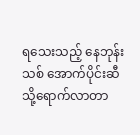ရသေးသည့် နေဘုန်းသစ် အောက်ပိုင်းဆီသို့ရောက်လာတာ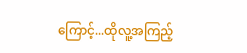ကြောင့်...ထိုလူ့အကြည့်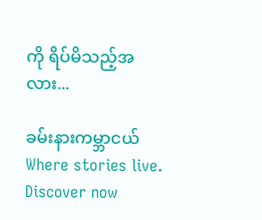ကို ရိပ်မိသည့်အလား...

ခမ်းနားကမ္ဘာငယ်Where stories live. Discover now